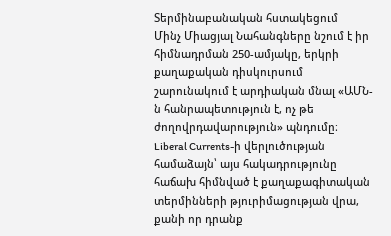Տերմինաբանական հստակեցում
Մինչ Միացյալ Նահանգները նշում է իր հիմնադրման 250-ամյակը, երկրի քաղաքական դիսկուրսում շարունակում է արդիական մնալ «ԱՄՆ-ն հանրապետություն է, ոչ թե ժողովրդավարություն» պնդումը։ Liberal Currents-ի վերլուծության համաձայն՝ այս հակադրությունը հաճախ հիմնված է քաղաքագիտական տերմինների թյուրիմացության վրա, քանի որ դրանք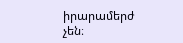իրարամերժ չեն։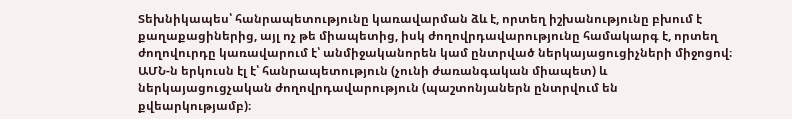Տեխնիկապես՝ հանրապետությունը կառավարման ձև է, որտեղ իշխանությունը բխում է քաղաքացիներից, այլ ոչ թե միապետից, իսկ ժողովրդավարությունը համակարգ է, որտեղ ժողովուրդը կառավարում է՝ անմիջականորեն կամ ընտրված ներկայացուցիչների միջոցով։ ԱՄՆ-ն երկուսն էլ է՝ հանրապետություն (չունի ժառանգական միապետ) և ներկայացուցչական ժողովրդավարություն (պաշտոնյաներն ընտրվում են քվեարկությամբ)։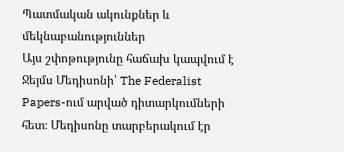Պատմական ակունքներ և մեկնաբանություններ
Այս շփոթությունը հաճախ կապվում է Ջեյմս Մեդիսոնի՝ The Federalist Papers-ում արված դիտարկումների հետ։ Մեդիսոնը տարբերակում էր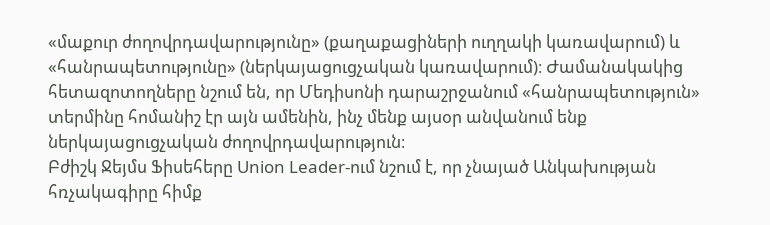«մաքուր ժողովրդավարությունը» (քաղաքացիների ուղղակի կառավարում) և «հանրապետությունը» (ներկայացուցչական կառավարում)։ Ժամանակակից հետազոտողները նշում են, որ Մեդիսոնի դարաշրջանում «հանրապետություն» տերմինը հոմանիշ էր այն ամենին, ինչ մենք այսօր անվանում ենք ներկայացուցչական ժողովրդավարություն։
Բժիշկ Ջեյմս Ֆիսեհերը Union Leader-ում նշում է, որ չնայած Անկախության հռչակագիրը հիմք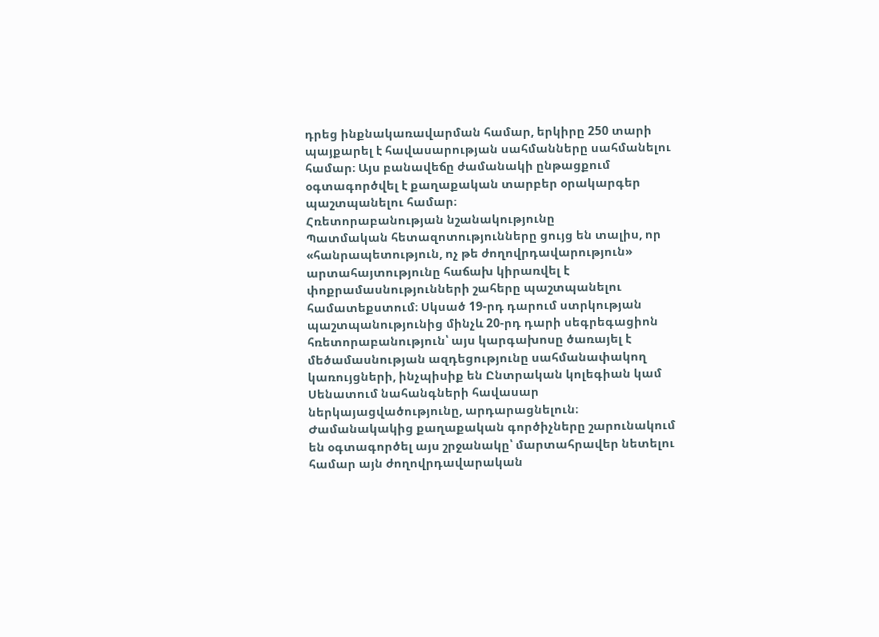դրեց ինքնակառավարման համար, երկիրը 250 տարի պայքարել է հավասարության սահմանները սահմանելու համար։ Այս բանավեճը ժամանակի ընթացքում օգտագործվել է քաղաքական տարբեր օրակարգեր պաշտպանելու համար։
Հռետորաբանության նշանակությունը
Պատմական հետազոտությունները ցույց են տալիս, որ «հանրապետություն, ոչ թե ժողովրդավարություն» արտահայտությունը հաճախ կիրառվել է փոքրամասնությունների շահերը պաշտպանելու համատեքստում։ Սկսած 19-րդ դարում ստրկության պաշտպանությունից մինչև 20-րդ դարի սեգրեգացիոն հռետորաբանություն՝ այս կարգախոսը ծառայել է մեծամասնության ազդեցությունը սահմանափակող կառույցների, ինչպիսիք են Ընտրական կոլեգիան կամ Սենատում նահանգների հավասար ներկայացվածությունը, արդարացնելուն։
Ժամանակակից քաղաքական գործիչները շարունակում են օգտագործել այս շրջանակը՝ մարտահրավեր նետելու համար այն ժողովրդավարական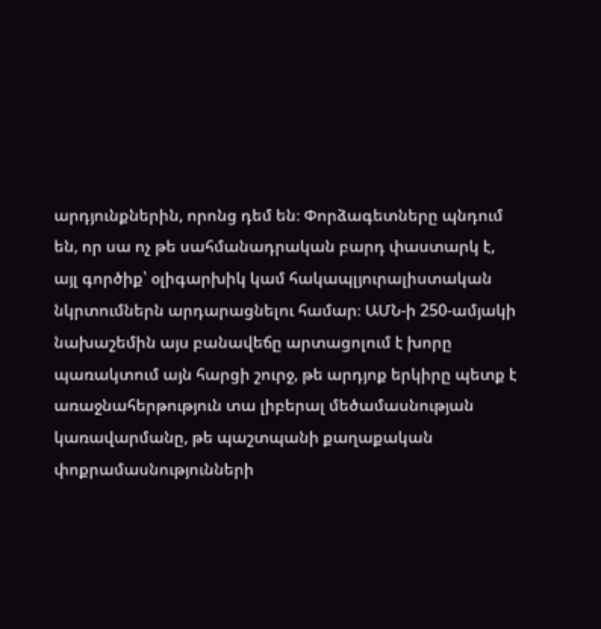արդյունքներին, որոնց դեմ են։ Փորձագետները պնդում են, որ սա ոչ թե սահմանադրական բարդ փաստարկ է, այլ գործիք՝ օլիգարխիկ կամ հակապլյուրալիստական նկրտումներն արդարացնելու համար։ ԱՄՆ-ի 250-ամյակի նախաշեմին այս բանավեճը արտացոլում է խորը պառակտում այն հարցի շուրջ, թե արդյոք երկիրը պետք է առաջնահերթություն տա լիբերալ մեծամասնության կառավարմանը, թե պաշտպանի քաղաքական փոքրամասնությունների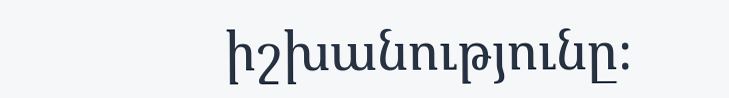իշխանությունը։